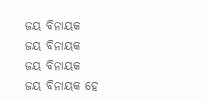ଜୟ ବିନାୟକ
ଜୟ ବିନାୟକ
ଜୟ ବିନାୟକ
ଜୟ ବିନାୟକ ହେ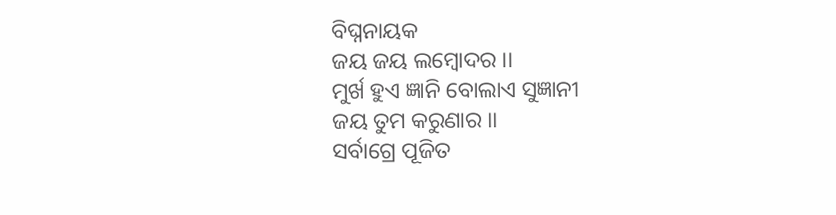ବିଘ୍ନନାୟକ
ଜୟ ଜୟ ଲମ୍ବୋଦର ।।
ମୁର୍ଖ ହୁଏ ଜ୍ଞାନି ବୋଲାଏ ସୁଜ୍ଞାନୀ
ଜୟ ତୁମ କରୁଣାର ।।
ସର୍ବାଗ୍ରେ ପୂଜିତ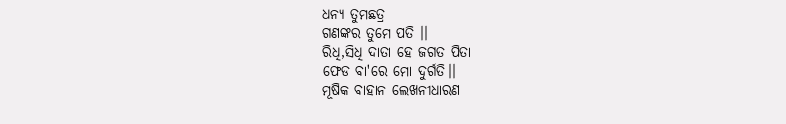ଧନ୍ଯ ତୁମଛତ୍ର
ଗଣଙ୍କର ତୁମେ ପତି ।।
ରିଧି,ସିଧି ଦାତା ହେ ଜଗତ ପିତା
ଫେଡ ବା'ରେ ମୋ ଦୁର୍ଗତି।।
ମୂଷିକ ବାହାନ ଲେଖନୀଧାରଣ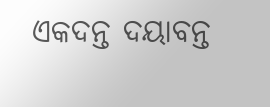ଏକଦନ୍ତ ଦୟାବନ୍ତ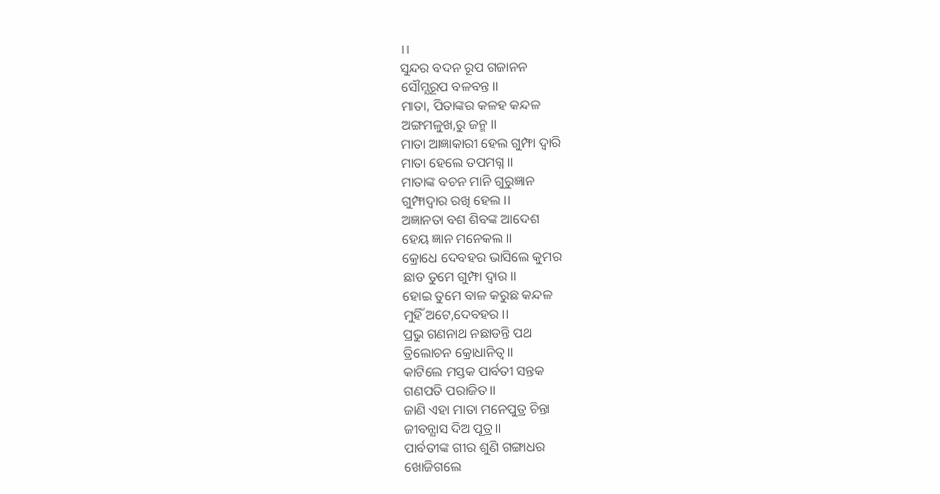।।
ସୁନ୍ଦର ବଦନ ରୂପ ଗଜାନନ
ସୌମ୍ଯରୂପ ବଳବନ୍ତ।।
ମାତା, ପିତାଙ୍କର କଳହ କନ୍ଦଳ
ଅଙ୍ଗମଳୁଖ,ରୁ ଜନ୍ମ।।
ମାତା ଆଜ୍ଞାକାରୀ ହେଲ ଗୁମ୍ଫା ଦ୍ବାରି
ମାତା ହେଲେ ତପମଗ୍ନ।।
ମାତାଙ୍କ ବଚନ ମାନି ଗୁରୁଜ୍ଞାନ
ଗୁମ୍ଫାଦ୍ବାର ରଖି ହେଲ ।।
ଅଜ୍ଞାନତା ବଶ ଶିବଙ୍କ ଆଦେଶ
ହେୟ ଜ୍ଞାନ ମନେକଲ ।।
କ୍ରୋଧେ ଦେବହର ଭାସିଲେ କୁମର
ଛାଡ ତୁମେ ଗୁମ୍ଫା ଦ୍ବାର।।
ହୋଇ ତୁମେ ବାଳ କରୁଛ କନ୍ଦଳ
ମୁହିଁ ଅଟେ,ଦେବହର ।।
ପ୍ରଭୁ ଗଣନାଥ ନଛାଡନ୍ତି ପଥ
ତ୍ରିଲୋଚନ କ୍ରୋଧାନିତ୍ଵ।।
କାଟିଲେ ମସ୍ତକ ପାର୍ବତୀ ସନ୍ତକ
ଗଣପତି ପରାଜିତ।।
ଜାଣି ଏହା ମାତା ମନେପୁତ୍ର ଚିନ୍ତା
ଜୀବନ୍ଯାସ ଦିଅ ପୂତ୍ର।।
ପାର୍ବତୀଙ୍କ ଗୀର ଶୁଣି ଗଙ୍ଗାଧର
ଖୋଜିଗଲେ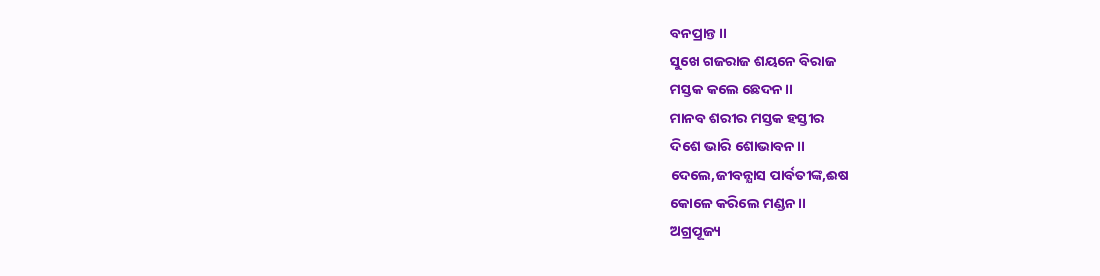ବନପ୍ରାନ୍ତ।।
ସୁଖେ ଗଜରାଜ ଶୟନେ ବିରାଜ
ମସ୍ତକ କଲେ ଛେଦନ।।
ମାନବ ଶରୀର ମସ୍ତକ ହସ୍ତୀର
ଦିଶେ ଭାରି ଶୋଭାବନ।।
ଦେଲେ,ଜୀବନ୍ଯାସ ପାର୍ବତୀଙ୍କ,ଈଷ
କୋଳେ କରିଲେ ମଣ୍ଡନ।।
ଅଗ୍ରପୂଜ୍ୟ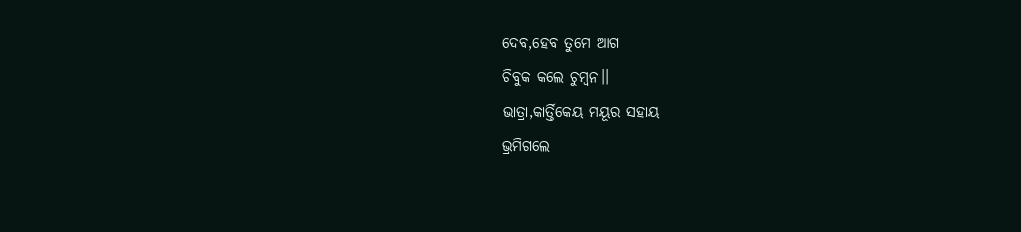ଦେବ,ହେବ ତୁମେ ଆଗ
ଚିବୁକ କଲେ ଚୁମ୍ବନ।।
ଭାତ୍ରା,କାର୍ତ୍ତିକେୟ ମୟୂର ସହାୟ
ଭ୍ରମିଗଲେ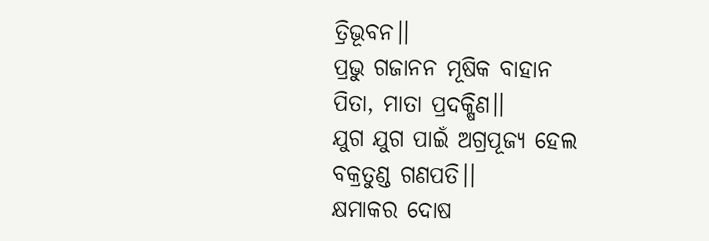ତ୍ରିଭୂବନ।।
ପ୍ରଭୁ ଗଜାନନ ମୂଷିକ ବାହାନ
ପିତା, ମାତା ପ୍ରଦକ୍ଷିଣ।।
ଯୁଗ ଯୁଗ ପାଇଁ ଅଗ୍ରପୂଜ୍ୟ ହେଲ
ବକ୍ରତୁଣ୍ଡ ଗଣପତି।।
କ୍ଷମାକର ଦୋଷ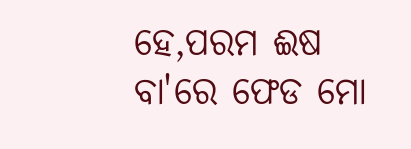ହେ,ପରମ ଈଷ
ବା'ରେ ଫେଡ ମୋ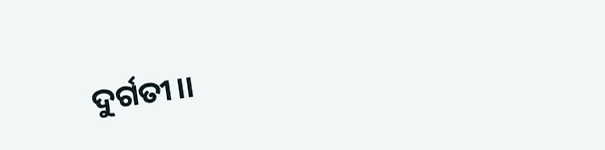ଦୁର୍ଗତୀ।।